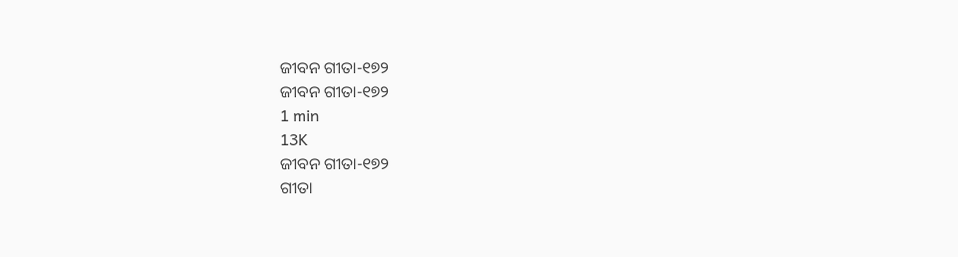ଜୀବନ ଗୀତା-୧୭୨
ଜୀବନ ଗୀତା-୧୭୨
1 min
13K
ଜୀବନ ଗୀତା-୧୭୨
ଗୀତା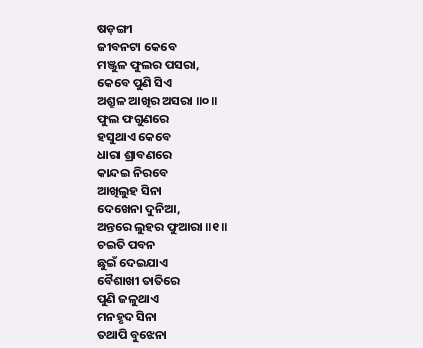ଷଡ଼ଙ୍ଗୀ
ଜୀବନଟା କେବେ
ମଞ୍ଜୁଳ ଫୁଲର ପସରା,
କେବେ ପୁଣି ସିଏ
ଅଶ୍ରୁଳ ଆଖିର ଅସରା ॥୦॥
ଫୁଲ ଫଗୁଣରେ
ହସୁଥାଏ କେବେ
ଧାରା ଶ୍ରାବଣରେ
କାନ୍ଦଇ ନିରବେ
ଆଖିଲୁହ ସିନା
ଦେଖେନା ଦୁନିଆ,
ଅନ୍ତରେ ଲୁହର ଫୁଆରା ॥୧॥
ଚଇତି ପବନ
ଛୁଇଁ ଦେଇଯାଏ
ବୈଶାଖୀ ତାତିରେ
ପୁଣି ଜଳୁଥାଏ
ମନହୃଦ ସିନା
ତଥାପି ବୁଝେନା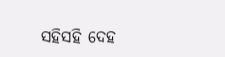ସହିସହି ଦେହ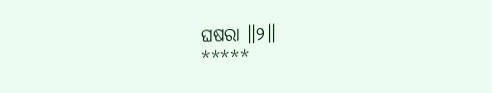ଘଷରା ॥୨॥
*****